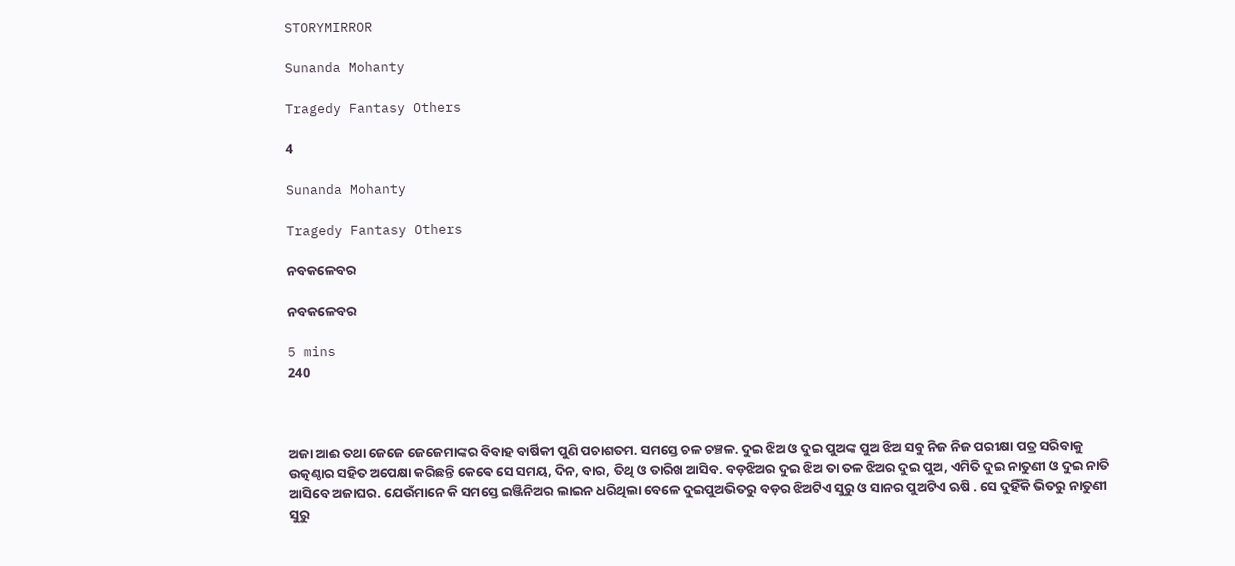STORYMIRROR

Sunanda Mohanty

Tragedy Fantasy Others

4

Sunanda Mohanty

Tragedy Fantasy Others

ନବକଳେବର

ନବକଳେବର

5 mins
240



ଅଜା ଆଈ ତଥା ଜେଜେ ଜେଜେମାଙ୍କର ବିବାହ ବାର୍ଷିକୀ ପୁଣି ପଚାଶତମ. ସମସ୍ତେ ଚଳ ଚଞ୍ଚଳ. ଦୁଇ ଝିଅ ଓ ଦୁଇ ପୁଅଙ୍କ ପୁଅ ଝିଅ ସବୁ ନିଜ ନିଜ ପରୀକ୍ଷା ପତ୍ର ସରିବାକୁ ଉତ୍କଣ୍ଠାର ସହିତ ଅପେକ୍ଷା କରିଛନ୍ତି କେଵେ ସେ ସମୟ, ଦିନ, ବାର, ତିଥି ଓ ତାରିଖ ଆସିବ. ବଡ଼ଝିଅର ଦୁଇ ଝିଅ ତା ତଳ ଝିଅର ଦୁଇ ପୁଅ, ଏମିତି ଦୁଇ ନାତୁଣୀ ଓ ଦୁଇ ନାତି ଆସିବେ ଅଜାଘର. ଯେଉଁମାନେ କି ସମସ୍ତେ ଇଞ୍ଜିନିଅର ଲାଇନ ଧରିଥିଲା ବେଳେ ଦୁଇପୁଅଭିତରୁ ବଡ଼ର ଝିଅଟିଏ ସୁରୁ ଓ ସାନର ପୁଅଟିଏ ଋଷି . ସେ ଦୁହିଁକି ଭିତରୁ ନାତୁଣୀ ସୁରୁ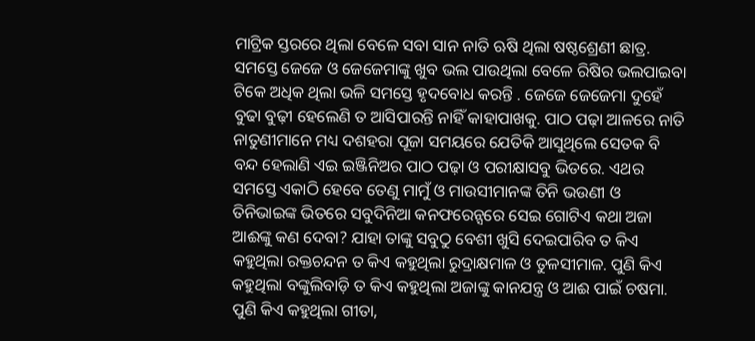ମାଟ୍ରିକ ସ୍ତରରେ ଥିଲା ବେଳେ ସବା ସାନ ନାତି ଋଷି ଥିଲା ଷଷ୍ଠଶ୍ରେଣୀ ଛାତ୍ର. ସମସ୍ତେ ଜେଜେ ଓ ଜେଜେମାଙ୍କୁ ଖୁବ ଭଲ ପାଉଥିଲା ବେଳେ ରିଷିର ଭଲପାଇବା ଟିକେ ଅଧିକ ଥିଲା ଭଳି ସମସ୍ତେ ହୃଦବୋଧ କରନ୍ତି . ଜେଜେ ଜେଜେମା ଦୁହେଁ ବୁଢା ବୁଢ଼ୀ ହେଲେଣି ତ ଆସିପାରନ୍ତି ନାହିଁ କାହାପାଖକୁ. ପାଠ ପଢ଼ା ଆଳରେ ନାତି ନାତୁଣୀମାନେ ମଧ୍ୟ ଦଶହରା ପୂଜା ସମୟରେ ଯେତିକି ଆସୁଥିଲେ ସେତକ ବି ବନ୍ଦ ହେଲାଣି ଏଇ ଇଞ୍ଜିନିଅର ପାଠ ପଢ଼ା ଓ ପରୀକ୍ଷାସବୁ ଭିତରେ. ଏଥର ସମସ୍ତେ ଏକାଠି ହେବେ ତେଣୁ ମାମୁଁ ଓ ମାଉସୀମାନଙ୍କ ତିନି ଭଉଣୀ ଓ ତିନିଭାଇଙ୍କ ଭିତରେ ସବୁଦିନିଆ କନଫରେନ୍ସରେ ସେଇ ଗୋଟିଏ କଥା ଅଜା ଆଈଙ୍କୁ କଣ ଦେବା? ଯାହା ତାଙ୍କୁ ସବୁଠୁ ବେଶୀ ଖୁସି ଦେଇପାରିବ ତ କିଏ କହୁଥିଲା ରକ୍ତଚନ୍ଦନ ତ କିଏ କହୁଥିଲା ରୁଦ୍ରାକ୍ଷମାଳ ଓ ତୁଳସୀମାଳ. ପୁଣି କିଏ କହୁଥିଲା ବଙ୍କୁଲିବାଡ଼ି ତ କିଏ କହୁଥିଲା ଅଜାଙ୍କୁ କାନଯନ୍ତ୍ର ଓ ଆଈ ପାଇଁ ଚଷମା. ପୁଣି କିଏ କହୁଥିଲା ଗୀତା,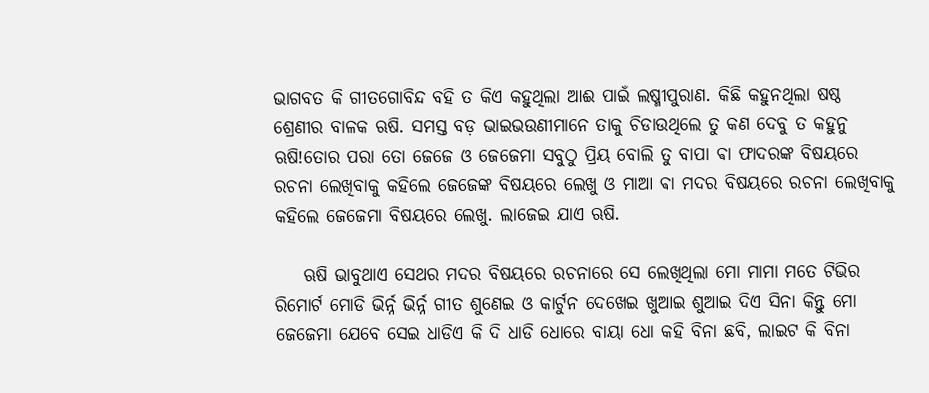ଭାଗବତ କି ଗୀତଗୋବିନ୍ଦ ବହି ତ କିଏ କହୁଥିଲା ଆଈ ପାଇଁ ଲଷ୍ମୀପୁରାଣ. କିଛି କହୁନଥିଲା ଷଷ୍ଠ ଶ୍ରେଣୀର ବାଳକ ଋଷି. ସମସ୍ତ ବଡ଼ ଭାଇଭଉଣୀମାନେ ତାକୁ ଚିଡାଉଥିଲେ ତୁ କଣ ଦେବୁ ତ କହୁନୁ ଋଷି!ତୋର ପରା ତୋ ଜେଜେ ଓ ଜେଜେମା ସବୁଠୁ ପ୍ରିୟ ବୋଲି ତୁ ବାପା ଵା ଫାଦରଙ୍କ ବିଷୟରେ ରଚନା ଲେଖିବାକୁ କହିଲେ ଜେଜେଙ୍କ ବିଷୟରେ ଲେଖୁ ଓ ମାଆ ଵା ମଦର ବିଷୟରେ ରଚନା ଲେଖିବାକୁ କହିଲେ ଜେଜେମା ବିଷୟରେ ଲେଖୁ. ଲାଜେଇ ଯାଏ ଋଷି.

    ଋଷି ଭାବୁଥାଏ ସେଥର ମଦର ବିଷୟରେ ରଚନାରେ ସେ ଲେଖିଥିଲା ମୋ ମାମା ମତେ ଟିଭିର ରିମୋର୍ଟ ମୋଡି ଭିର୍ନ୍ନ ଭିର୍ନ୍ନ ଗୀତ ଶୁଣେଇ ଓ କାର୍ଟୁନ ଦେଖେଇ ଖୁଆଇ ଶୁଆଇ ଦିଏ ସିନା କିନ୍ତୁ ମୋ ଜେଜେମା ଯେବେ ସେଇ ଧାଡିଏ କି ଦି ଧାଡି ଧୋରେ ବାୟା ଧୋ କହି ବିନା ଛବି, ଲାଇଟ କି ବିନା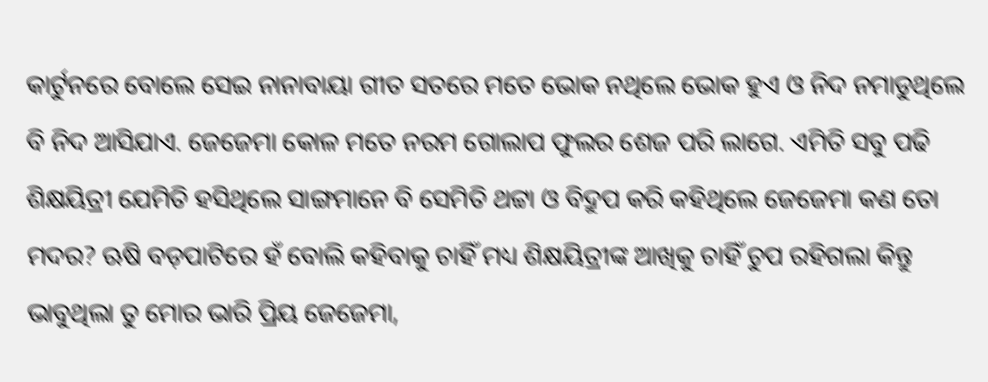କାର୍ଟୁନରେ ବୋଲେ ସେଇ ନାନାବାୟା ଗୀତ ସତରେ ମତେ ଭୋକ ନଥିଲେ ଭୋକ ହୁଏ ଓ ନିଦ ନମାଡୁଥିଲେ ବି ନିଦ ଆସିଯାଏ. ଜେଜେମା କୋଳ ମତେ ନରମ ଗୋଲାପ ଫୁଲର ଶେଜ ପରି ଲାଗେ. ଏମିତି ସବୁ ପଢି ଶିକ୍ଷୟିତ୍ରୀ ଯେମିତି ହସିଥିଲେ ସାଙ୍ଗମାନେ ବି ସେମିତି ଥଟ୍ଟା ଓ ବିଦ୍ରୁପ କରି କହିଥିଲେ ଜେଜେମା କଣ ତୋ ମଦର? ଋଷି ବଡ଼ପାଟିରେ ହଁ ବୋଲି କହିବାକୁ ଚାହିଁ ମଧ୍ୟ ଶିକ୍ଷୟିତ୍ରୀଙ୍କ ଆଖିକୁ ଚାହିଁ ଚୁପ ରହିଗଲା କିନ୍ତୁ ଭାବୁଥିଲା ତୁ ମୋର ଭାରି ପ୍ରିୟ ଜେଜେମା,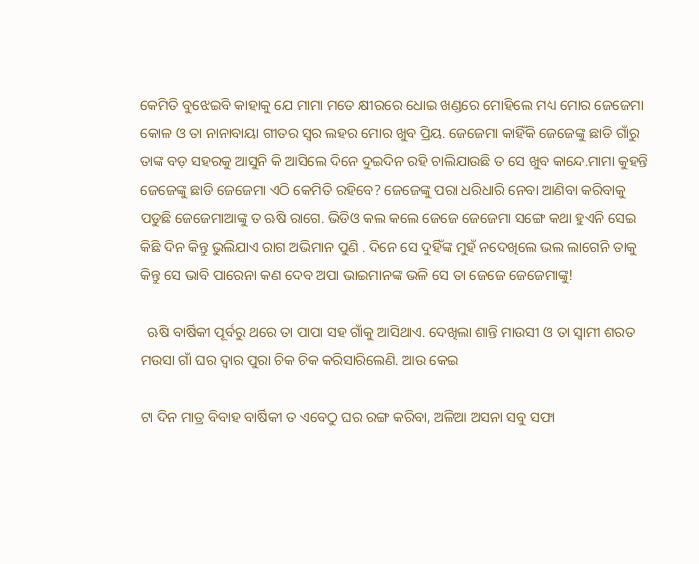କେମିତି ବୁଝେଇବି କାହାକୁ ଯେ ମାମା ମତେ କ୍ଷୀରରେ ଧୋଇ ଖଣ୍ଡରେ ମୋହିଲେ ମଧ୍ୟ ମୋର ଜେଜେମା କୋଳ ଓ ତା ନାନାବାୟା ଗୀତର ସ୍ୱର ଲହର ମୋର ଖୁବ ପ୍ରିୟ. ଜେଜେମା କାହିଁକି ଜେଜେଙ୍କୁ ଛାଡି ଗାଁରୁ ତାଙ୍କ ବଡ଼ ସହରକୁ ଆସୁନି କି ଆସିଲେ ଦିନେ ଦୁଇଦିନ ରହି ଚାଲିଯାଉଛି ତ ସେ ଖୁବ କାନ୍ଦେ.ମାମା କୁହନ୍ତି ଜେଜେଙ୍କୁ ଛାଡି ଜେଜେମା ଏଠି କେମିତି ରହିବେ? ଜେଜେଙ୍କୁ ପରା ଧରିଧାରି ନେବା ଆଣିବା କରିବାକୁ ପଡୁଛି ଜେଜେମାଆଙ୍କୁ ତ ଋଷି ରାଗେ. ଭିଡିଓ କଲ କଲେ ଜେଜେ ଜେଜେମା ସଙ୍ଗେ କଥା ହୁଏନି ସେଇ କିଛି ଦିନ କିନ୍ତୁ ଭୁଲିଯାଏ ରାଗ ଅଭିମାନ ପୁଣି . ଦିନେ ସେ ଦୁହିଁଙ୍କ ମୁହଁ ନଦେଖିଲେ ଭଲ ଲାଗେନି ତାକୁ କିନ୍ତୁ ସେ ଭାବି ପାରେନା କଣ ଦେବ ଅପା ଭାଇମାନଙ୍କ ଭଳି ସେ ତା ଜେଜେ ଜେଜେମାଙ୍କୁ!

  ଋଷି ବାର୍ଷିକୀ ପୂର୍ବରୁ ଥରେ ତା ପାପା ସହ ଗାଁକୁ ଆସିଥାଏ. ଦେଖିଲା ଶାନ୍ତି ମାଉସୀ ଓ ତା ସ୍ୱାମୀ ଶରତ ମଉସା ଗାଁ ଘର ଦ୍ୱାର ପୁରା ଚିକ ଚିକ କରିସାରିଲେଣି. ଆଉ କେଇ

ଟା ଦିନ ମାତ୍ର ବିବାହ ବାର୍ଷିକୀ ତ ଏବେଠୁ ଘର ରଙ୍ଗ କରିବା, ଅଳିଆ ଅସନା ସବୁ ସଫା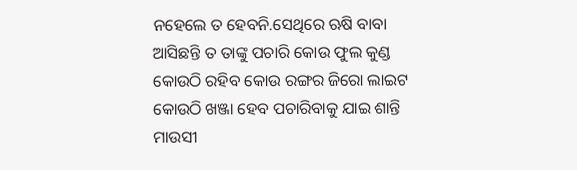ନହେଲେ ତ ହେବନି.ସେଥିରେ ଋଷି ବାବା ଆସିଛନ୍ତି ତ ତାଙ୍କୁ ପଚାରି କୋଉ ଫୁଲ କୁଣ୍ଡ କୋଉଠି ରହିବ କୋଉ ରଙ୍ଗର ଜିରୋ ଲାଇଟ କୋଉଠି ଖଞ୍ଜା ହେବ ପଚାରିବାକୁ ଯାଇ ଶାନ୍ତି ମାଉସୀ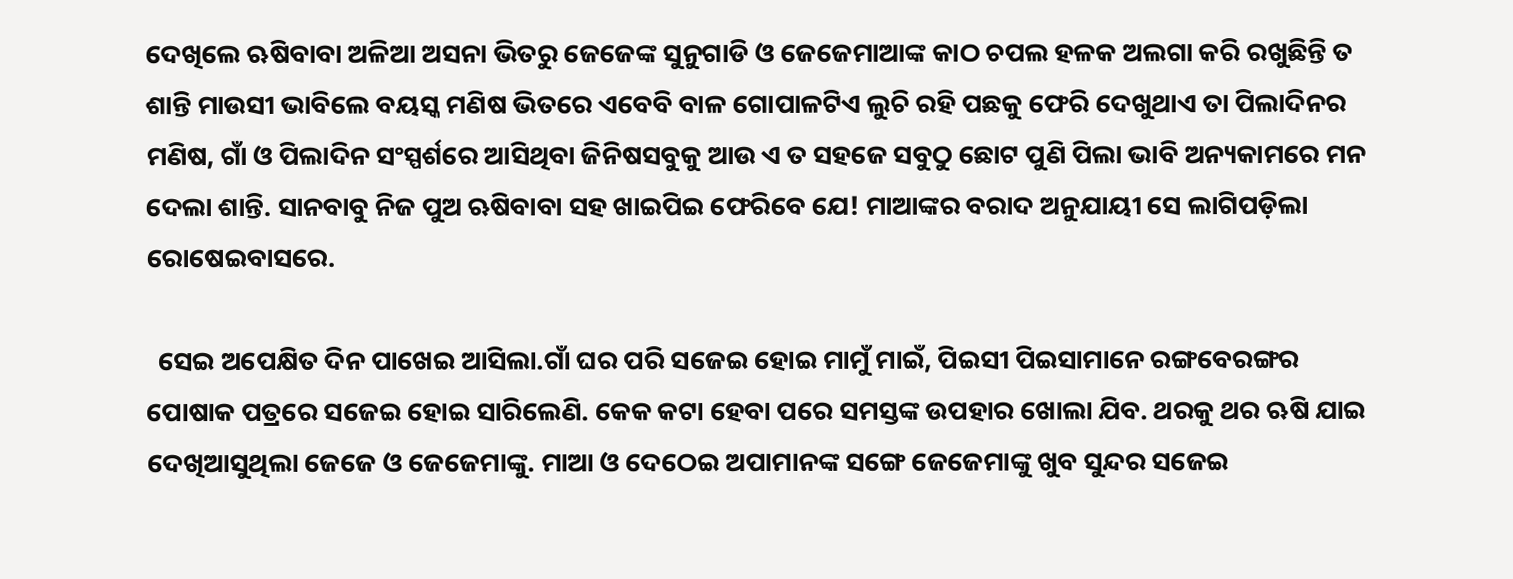ଦେଖିଲେ ଋଷିବାବା ଅଳିଆ ଅସନା ଭିତରୁ ଜେଜେଙ୍କ ସୁନୁଗାଡି ଓ ଜେଜେମାଆଙ୍କ କାଠ ଚପଲ ହଳକ ଅଲଗା କରି ରଖୁଛିନ୍ତି ତ ଶାନ୍ତି ମାଉସୀ ଭାବିଲେ ବୟସ୍କ ମଣିଷ ଭିତରେ ଏବେବି ବାଳ ଗୋପାଳଟିଏ ଲୁଚି ରହି ପଛକୁ ଫେରି ଦେଖୁଥାଏ ତା ପିଲାଦିନର ମଣିଷ, ଗାଁ ଓ ପିଲାଦିନ ସଂସ୍ପର୍ଶରେ ଆସିଥିବା ଜିନିଷସବୁକୁ ଆଉ ଏ ତ ସହଜେ ସବୁଠୁ ଛୋଟ ପୁଣି ପିଲା ଭାବି ଅନ୍ୟକାମରେ ମନ ଦେଲା ଶାନ୍ତି. ସାନବାବୁ ନିଜ ପୁଅ ଋଷିବାବା ସହ ଖାଇପିଇ ଫେରିବେ ଯେ! ମାଆଙ୍କର ବରାଦ ଅନୁଯାୟୀ ସେ ଲାଗିପଡ଼ିଲା ରୋଷେଇବାସରେ.

  ସେଇ ଅପେକ୍ଷିତ ଦିନ ପାଖେଇ ଆସିଲା.ଗାଁ ଘର ପରି ସଜେଇ ହୋଇ ମାମୁଁ ମାଇଁ, ପିଇସୀ ପିଇସାମାନେ ରଙ୍ଗବେରଙ୍ଗର ପୋଷାକ ପତ୍ରରେ ସଜେଇ ହୋଇ ସାରିଲେଣି. କେକ କଟା ହେବା ପରେ ସମସ୍ତଙ୍କ ଉପହାର ଖୋଲା ଯିବ. ଥରକୁ ଥର ଋଷି ଯାଇ ଦେଖିଆସୁଥିଲା ଜେଜେ ଓ ଜେଜେମାଙ୍କୁ. ମାଆ ଓ ଦେଠେଇ ଅପାମାନଙ୍କ ସଙ୍ଗେ ଜେଜେମାଙ୍କୁ ଖୁବ ସୁନ୍ଦର ସଜେଇ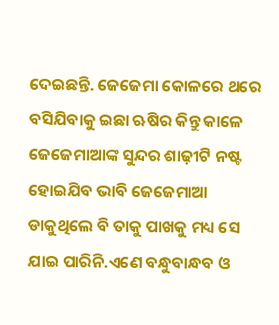ଦେଇଛନ୍ତି. ଜେଜେମା କୋଳରେ ଥରେ ବସିଯିବାକୁ ଇଛା ଋଷିର କିନ୍ତୁ କାଳେ ଜେଜେମାଆଙ୍କ ସୁନ୍ଦର ଶାଢ଼ୀଟି ନଷ୍ଟ ହୋଇଯିବ ଭାବି ଜେଜେମାଆ ଡାକୁଥିଲେ ବି ତାକୁ ପାଖକୁ ମଧ୍ୟ ସେ ଯାଇ ପାରିନି.ଏଣେ ବନ୍ଧୁବାନ୍ଧବ ଓ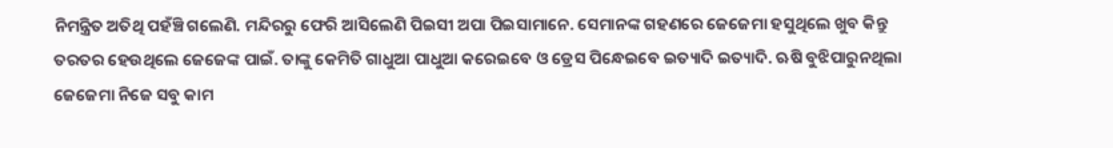ନିମନ୍ତ୍ରିତ ଅତିଥି ପହଁଞ୍ଚି ଗଲେଣି. ମନ୍ଦିରରୁ ଫେରି ଆସିଲେଣି ପିଇସୀ ଅପା ପିଇସାମାନେ. ସେମାନଙ୍କ ଗହଣରେ ଜେଜେମା ହସୁଥିଲେ ଖୁବ କିନ୍ତୁ ତରତର ହେଉଥିଲେ ଜେଜେଙ୍କ ପାଇଁ. ତାଙ୍କୁ କେମିତି ଗାଧୁଆ ପାଧୁଆ କରେଇବେ ଓ ଡ୍ରେସ ପିନ୍ଧେଇବେ ଇତ୍ୟାଦି ଇତ୍ୟାଦି. ଋଷି ବୁଝିପାରୁନଥିଲା ଜେଜେମା ନିଜେ ସବୁ କାମ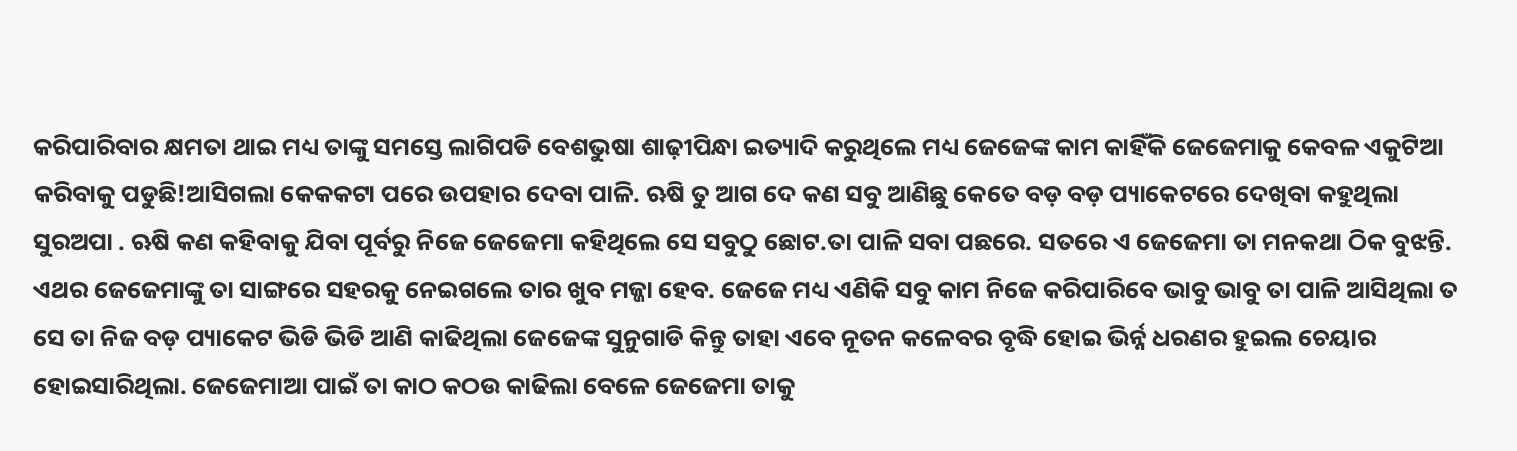କରିପାରିବାର କ୍ଷମତା ଥାଇ ମଧ୍ୟ ତାଙ୍କୁ ସମସ୍ତେ ଲାଗିପଡି ବେଶଭୁଷା ଶାଢ଼ୀପିନ୍ଧା ଇତ୍ୟାଦି କରୁଥିଲେ ମଧ୍ୟ ଜେଜେଙ୍କ କାମ କାହିଁକି ଜେଜେମାକୁ କେବଳ ଏକୁଟିଆ କରିବାକୁ ପଡୁଛି!ଆସିଗଲା କେକକଟା ପରେ ଉପହାର ଦେବା ପାଳି. ଋଷି ତୁ ଆଗ ଦେ କଣ ସବୁ ଆଣିଛୁ କେତେ ବଡ଼ ବଡ଼ ପ୍ୟାକେଟରେ ଦେଖିବା କହୁଥିଲା ସୁରଅପା . ଋଷି କଣ କହିବାକୁ ଯିବା ପୂର୍ବରୁ ନିଜେ ଜେଜେମା କହିଥିଲେ ସେ ସବୁଠୁ ଛୋଟ.ତା ପାଳି ସବା ପଛରେ. ସତରେ ଏ ଜେଜେମା ତା ମନକଥା ଠିକ ବୁଝନ୍ତି. ଏଥର ଜେଜେମାଙ୍କୁ ତା ସାଙ୍ଗରେ ସହରକୁ ନେଇଗଲେ ତାର ଖୁବ ମଜ୍ଜା ହେବ. ଜେଜେ ମଧ୍ୟ ଏଣିକି ସବୁ କାମ ନିଜେ କରିପାରିବେ ଭାବୁ ଭାବୁ ତା ପାଳି ଆସିଥିଲା ତ ସେ ତା ନିଜ ବଡ଼ ପ୍ୟାକେଟ ଭିଡି ଭିଡି ଆଣି କାଢିଥିଲା ଜେଜେଙ୍କ ସୁନୁଗାଡି କିନ୍ତୁ ତାହା ଏବେ ନୂତନ କଳେବର ବୃଦ୍ଧି ହୋଇ ଭିର୍ନ୍ନ ଧରଣର ହୁଇଲ ଚେୟାର ହୋଇସାରିଥିଲା. ଜେଜେମାଆ ପାଇଁ ତା କାଠ କଠଉ କାଢିଲା ବେଳେ ଜେଜେମା ତାକୁ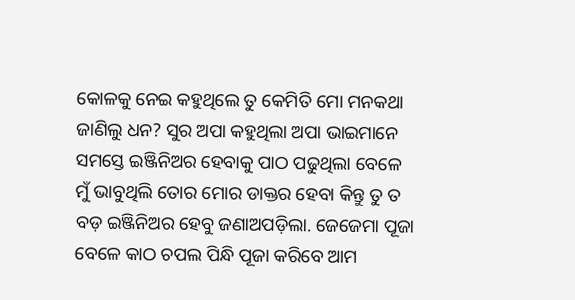କୋଳକୁ ନେଇ କହୁଥିଲେ ତୁ କେମିତି ମୋ ମନକଥା ଜାଣିଲୁ ଧନ? ସୁର ଅପା କହୁଥିଲା ଅପା ଭାଇମାନେ ସମସ୍ତେ ଇଞ୍ଜିନିଅର ହେବାକୁ ପାଠ ପଢୁଥିଲା ବେଳେ ମୁଁ ଭାବୁଥିଲି ତୋର ମୋର ଡାକ୍ତର ହେବା କିନ୍ତୁ ତୁ ତ ବଡ଼ ଇଞ୍ଜିନିଅର ହେବୁ ଜଣାଅପଡ଼ିଲା. ଜେଜେମା ପୂଜା ବେଳେ କାଠ ଚପଲ ପିନ୍ଧି ପୂଜା କରିବେ ଆମ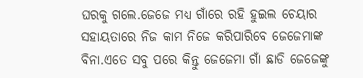ଘରକୁ ଗଲେ.ଜେଜେ ମଧ୍ୟ ଗାଁରେ ରହି ହୁଇଲ ଚେୟାର ସହାୟତାରେ ନିଜ କାମ ନିଜେ କରିପାରିବେ ଜେଜେମାଙ୍କ ବିନା.ଏତେ ସବୁ ପରେ କିନ୍ତୁ ଜେଜେମା ଗାଁ ଛାଡି ଜେଜେଙ୍କୁ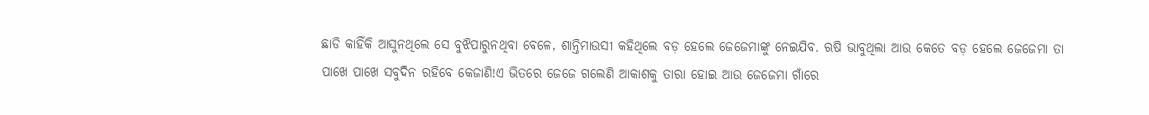ଛାଡି କାହିଁକି ଆସୁନଥିଲେ ସେ ବୁଝିପାରୁନଥିବା ବେଳେ, ଶାନ୍ତିମାଉସୀ କହିଥିଲେ ବଡ଼ ହେଲେ ଜେଜେମାଙ୍କୁ ନେଇଯିବ. ଋଷି ଭାବୁଥିଲା ଆଉ କେତେ ବଡ଼ ହେଲେ ଜେଜେମା ତା ପାଖେ ପାଖେ ସବୁଦିନ ରହିବେ କେଜାଣି!ଏ ଭିତରେ ଜେଜେ ଗଲେଣି ଆକାଶକୁ ତାରା ହୋଇ ଆଉ ଜେଜେମା ଗାଁରେ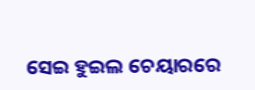ସେଇ ହୁଇଲ ଚେୟାରରେ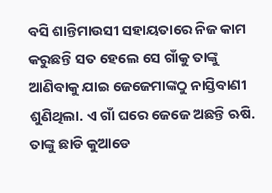ବସି ଶାନ୍ତିମାଉସୀ ସହାୟତାରେ ନିଜ କାମ କରୁଛନ୍ତି ସତ ହେଲେ ସେ ଗାଁକୁ ତାଙ୍କୁ ଆଣିବାକୁ ଯାଇ ଜେଜେମାଙ୍କଠୁ ନାସ୍ତିବାଣୀ ଶୁଣିଥିଲା. ଏ ଗାଁ ଘରେ ଜେଜେ ଅଛନ୍ତି ଋଷି. ତାଙ୍କୁ ଛାଡି କୁଆଡେ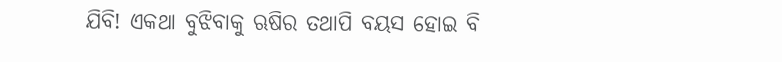ଯିବି! ଏକଥା ବୁଝିବାକୁ ଋଷିର ତଥାପି ବୟସ ହୋଇ ବି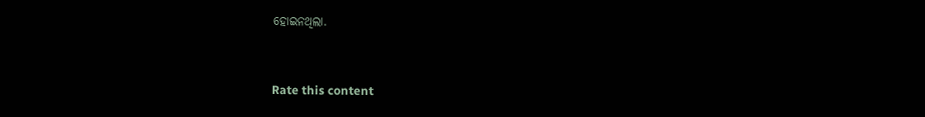ହୋଇନଥିଲା.


Rate this content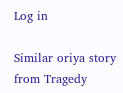Log in

Similar oriya story from Tragedy